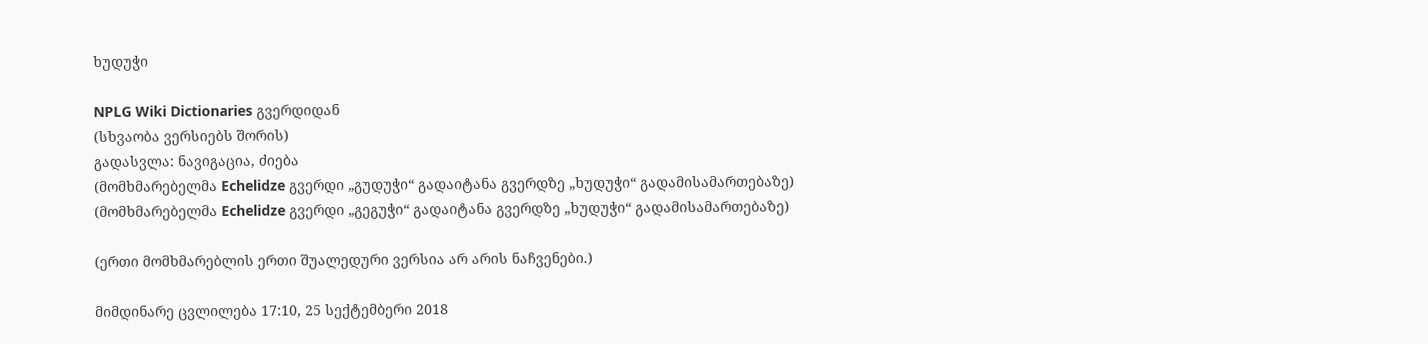ხუდუჭი

NPLG Wiki Dictionaries გვერდიდან
(სხვაობა ვერსიებს შორის)
გადასვლა: ნავიგაცია, ძიება
(მომხმარებელმა Echelidze გვერდი „გუდუჭი“ გადაიტანა გვერდზე „ხუდუჭი“ გადამისამართებაზე)
(მომხმარებელმა Echelidze გვერდი „გეგუჭი“ გადაიტანა გვერდზე „ხუდუჭი“ გადამისამართებაზე)

(ერთი მომხმარებლის ერთი შუალედური ვერსია არ არის ნაჩვენები.)

მიმდინარე ცვლილება 17:10, 25 სექტემბერი 2018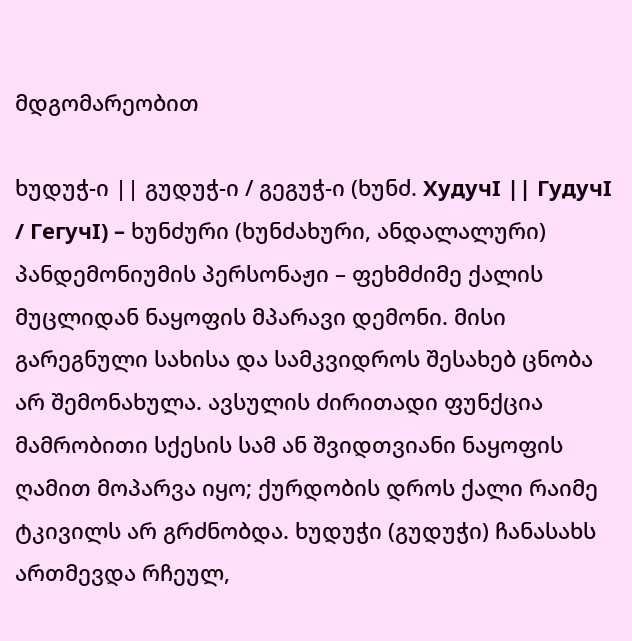მდგომარეობით

ხუდუჭ-ი || გუდუჭ-ი / გეგუჭ-ი (ხუნძ. ХудучI || ГудучI / ГегучI) – ხუნძური (ხუნძახური, ანდალალური) პანდემონიუმის პერსონაჟი – ფეხმძიმე ქალის მუცლიდან ნაყოფის მპარავი დემონი. მისი გარეგნული სახისა და სამკვიდროს შესახებ ცნობა არ შემონახულა. ავსულის ძირითადი ფუნქცია მამრობითი სქესის სამ ან შვიდთვიანი ნაყოფის ღამით მოპარვა იყო; ქურდობის დროს ქალი რაიმე ტკივილს არ გრძნობდა. ხუდუჭი (გუდუჭი) ჩანასახს ართმევდა რჩეულ,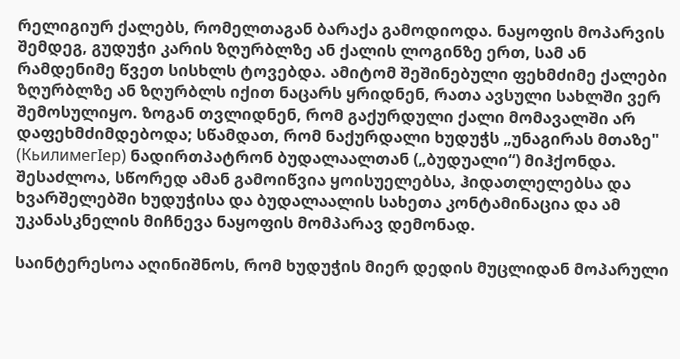რელიგიურ ქალებს, რომელთაგან ბარაქა გამოდიოდა. ნაყოფის მოპარვის შემდეგ, გუდუჭი კარის ზღურბლზე ან ქალის ლოგინზე ერთ, სამ ან რამდენიმე წვეთ სისხლს ტოვებდა. ამიტომ შეშინებული ფეხმძიმე ქალები ზღურბლზე ან ზღურბლს იქით ნაცარს ყრიდნენ, რათა ავსული სახლში ვერ შემოსულიყო. ზოგან თვლიდნენ, რომ გაქურდული ქალი მომავალში არ დაფეხმძიმდებოდა; სწამდათ, რომ ნაქურდალი ხუდუჭს „უნაგირას მთაზე" (КьилимегIер) ნადირთპატრონ ბუდალაალთან („ბუდუალი“) მიჰქონდა. შესაძლოა, სწორედ ამან გამოიწვია ყოისუელებსა, ჰიდათლელებსა და ხვარშელებში ხუდუჭისა და ბუდალაალის სახეთა კონტამინაცია და ამ უკანასკნელის მიჩნევა ნაყოფის მომპარავ დემონად.

საინტერესოა აღინიშნოს, რომ ხუდუჭის მიერ დედის მუცლიდან მოპარული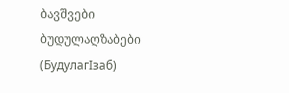ბავშვები ბუდულაღზაბები (БудулагIзаб)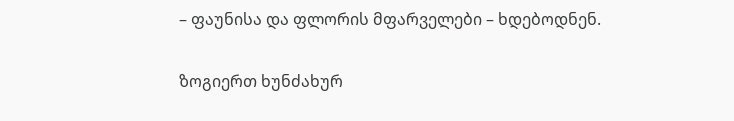– ფაუნისა და ფლორის მფარველები – ხდებოდნენ.

ზოგიერთ ხუნძახურ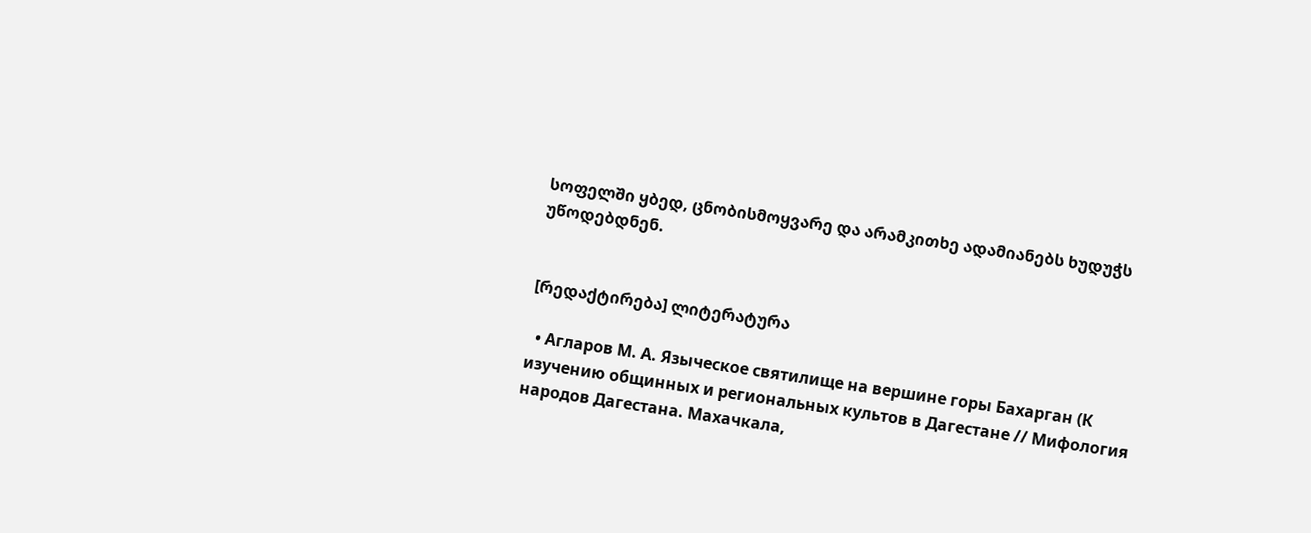სოფელში ყბედ, ცნობისმოყვარე და არამკითხე ადამიანებს ხუდუჭს უწოდებდნენ.


[რედაქტირება] ლიტერატურა

  • Агларов М. А. Языческое святилище на вершине горы Бахарган (К изучению общинных и региональных культов в Дагестане // Мифология народов Дагестана. Махачкала,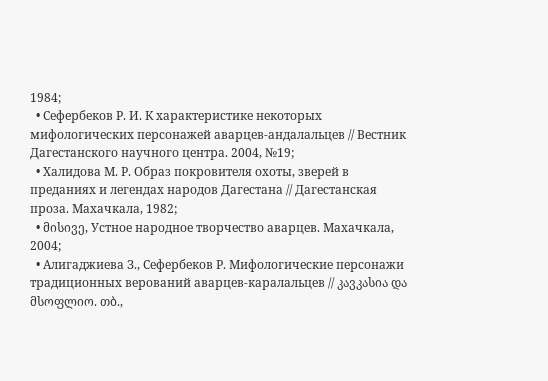1984;
  • Сефербеков Р. И. К характеристике некоторых мифологических персонажей аварцев-андалальцев // Вестник Дагестанского научного центра. 2004, №19;
  • Халидова М. Р. Образ покровителя охоты, зверей в преданиях и легендах народов Дагестана // Дагестанская проза. Махачкала, 1982;
  • მისივე, Устное народное творчество аварцев. Махачкала, 2004;
  • Алигаджиева З., Сефербеков Р. Мифологические персонажи традиционных верований аварцев-каралальцев // კავკასია და მსოფლიო. თბ.,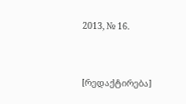2013, № 16.


[რედაქტირება]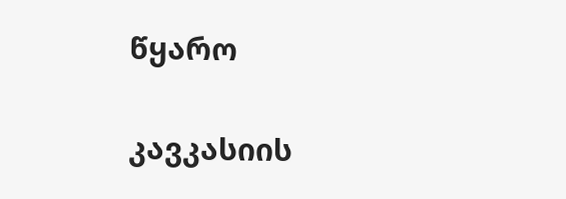წყარო

კავკასიის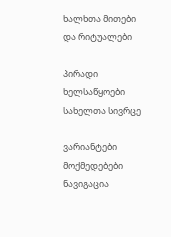ხალხთა მითები და რიტუალები

პირადი ხელსაწყოები
სახელთა სივრცე

ვარიანტები
მოქმედებები
ნავიგაცია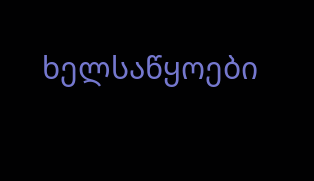ხელსაწყოები